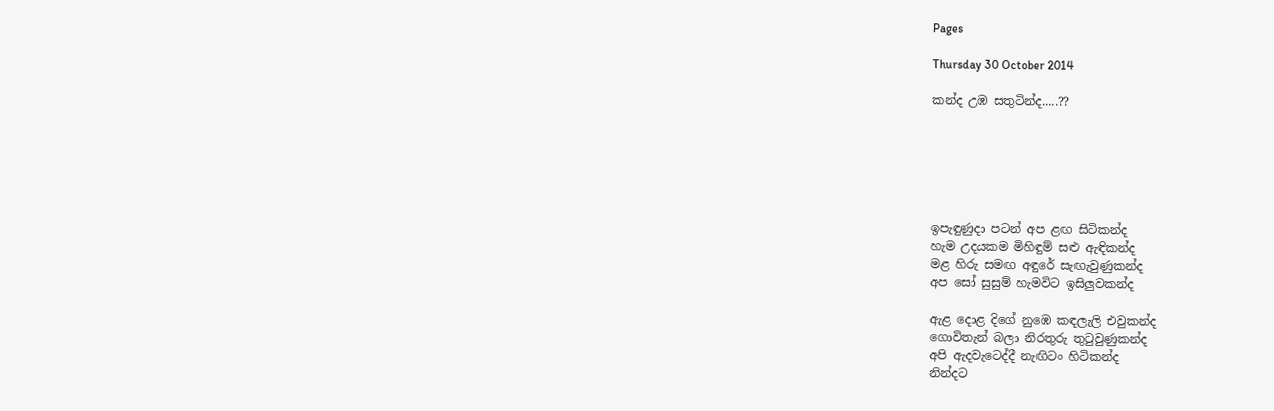Pages

Thursday 30 October 2014

කන්ද උඹ සතුටින්ද.....??






ඉපැඳුණුදා පටන් අප ළඟ සිටිකන්ද
හැම උදයකම මිහිඳුම් සළු ඇඳිකන්ද
මළ හිරු සමඟ අඳුරේ සැඟැවුණුකන්ද
අප සෝ සුසුම් හැමවිට ඉසිලුවකන්ද

ඇළ දොළ දිගේ නුඹෙ කඳලැලි එවුකන්ද
ගොවිතැන් බලා නිරතුරු තුටුවුණුකන්ද
අපි ඇදවැටෙද්දී නැඟිටං හිටිකන්ද
නින්දට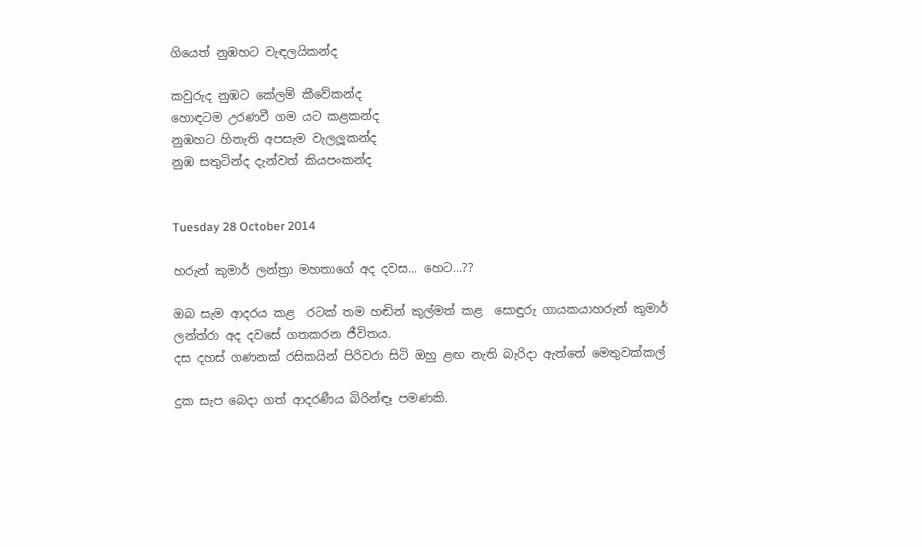ගියෙත් නුඹහට වැඳලයිකන්ද

කවුරුද නුඹට කේලම් කීවේකන්ද
හොඳටම උරණවී ගම යට කළකන්ද
නුඹහට හිතැති අපසැම වැලලූකන්ද
නුඹ සතුටින්ද දැන්වත් කියපංකන්ද


Tuesday 28 October 2014

හරුන් කුමාර් ලන්ත්‍රා මහතාගේ අද දවස... හෙට...??

ඔබ සැම ආදරය කළ  රටක් තම හඬින් කුල්මත් කළ  සොඳුරු ගායකයාහරුන් කුමාර්
ලන්ත්රා අද දවසේ ගතකරන ජීවිතය.
දස දහස් ගණනක් රසිකයින් පිරිවරා සිටි ඔහු ළඟ නැති බැරිදා ඇත්තේ මෙතුවක්කල්

දුක සැප බෙදා ගත් ආදරණීය බිරින්ඳෑ පමණකි.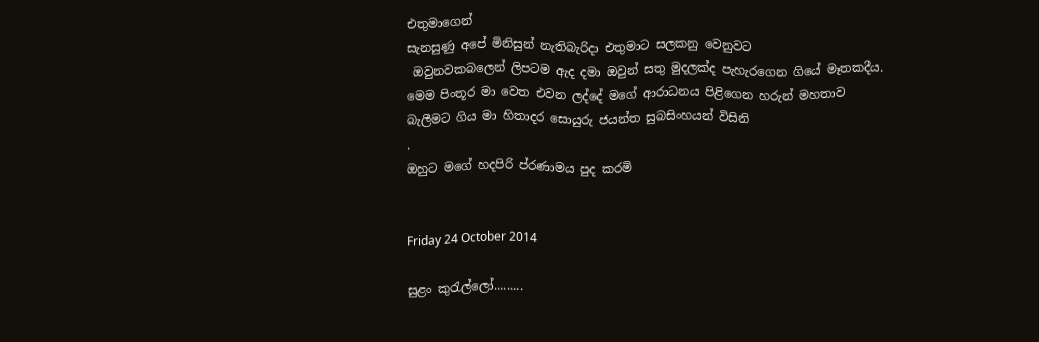එතුමාගෙන්
සැනසුණු අපේ මිනිසුන් නැතිබැරිදා එතුමාට සලකනු වෙනුවට
 ඔවුනවකබලෙන් ලිපටම ඇද දමා ඔවුන් සතු මුදලක්ද පැහැරගෙන ගියේ මෑතකදීය.
මෙම පිංතූර මා වෙත එවන ලද්දේ මගේ ආරාධනය පිළිගෙන හරුන් මහතාව
බැලීමට ගිය මා හිතාදර සොයුරු ජයන්ත සුබසිංහයන් විසිනි
.
ඔහුට මගේ හදපිරි ප්රණාමය පුද කරමි


Friday 24 October 2014

සුළං කුරැල්ලෝ.........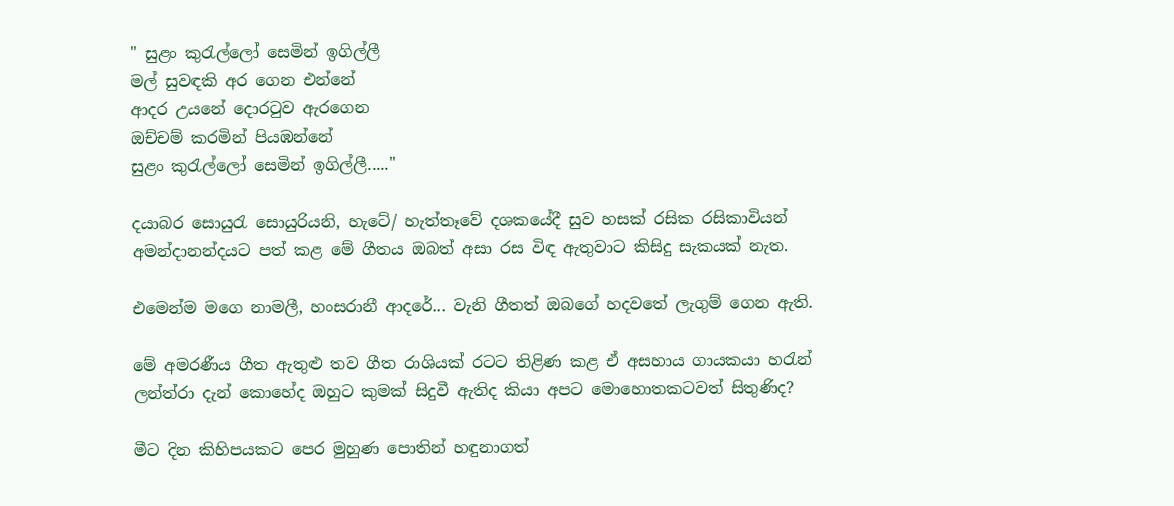" සුළං කුරැල්ලෝ සෙමින් ඉගිල්ලී
මල් සුවඳකි අර ගෙන එන්නේ
ආදර උයනේ දොරටුව ඇරගෙන
ඔච්චම් කරමින් පියඹන්නේ
සුළං කුරැල්ලෝ සෙමින් ඉගිල්ලී....."

දයාබර සොයුරැ සොයුරියනි, හැටේ/ හැත්තෑවේ දශකයේදී සුව හසක් රසික රසිකාවියන් අමන්දානන්දයට පත් කළ මේ ගීතය ඔබත් අසා රස විඳ ඇතුවාට කිසිදු සැකයක් නැත.

එමෙන්ම මගෙ නාමලී, හංසරානී ආදරේ... වැනි ගීතත් ඔබගේ හදවතේ ලැගුම් ගෙන ඇති.

මේ අමරණීය ගීත ඇතුළු තව ගීත රාශියක් රටට තිළිණ කළ ඒ අසහාය ගායකයා හරැන් ලන්ත්රා දැන් කොහේද ඔහුට කුමක් සිදුවී ඇතිද කියා අපට මොහොතකටවත් සිතුණිද?

මීට දින කිහිපයකට පෙර මුහුණ පොතින් හඳුනාගත්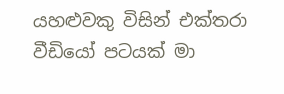යහළුවකු විසින් එක්තරා වීඩියෝ පටයක් මා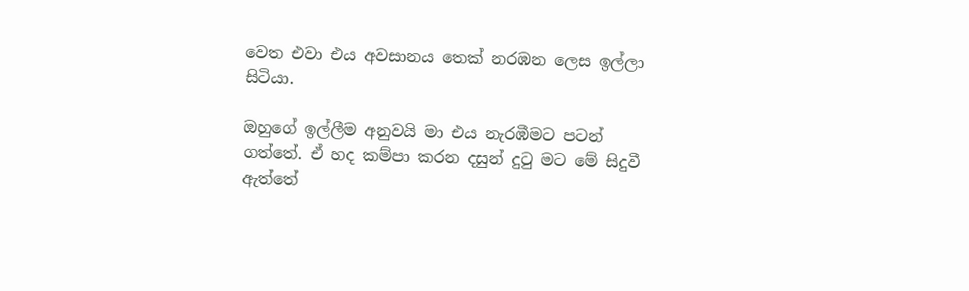වෙත එවා එය අවසානය තෙක් නරඹන ලෙස ඉල්ලා සිටියා.

ඔහුගේ ඉල්ලීම අනුවයි මා එය නැරඹීමට පටන්  ගත්තේ. ඒ හද කම්පා කරන දසුන් දුටු මට මේ සිදුවී ඇත්තේ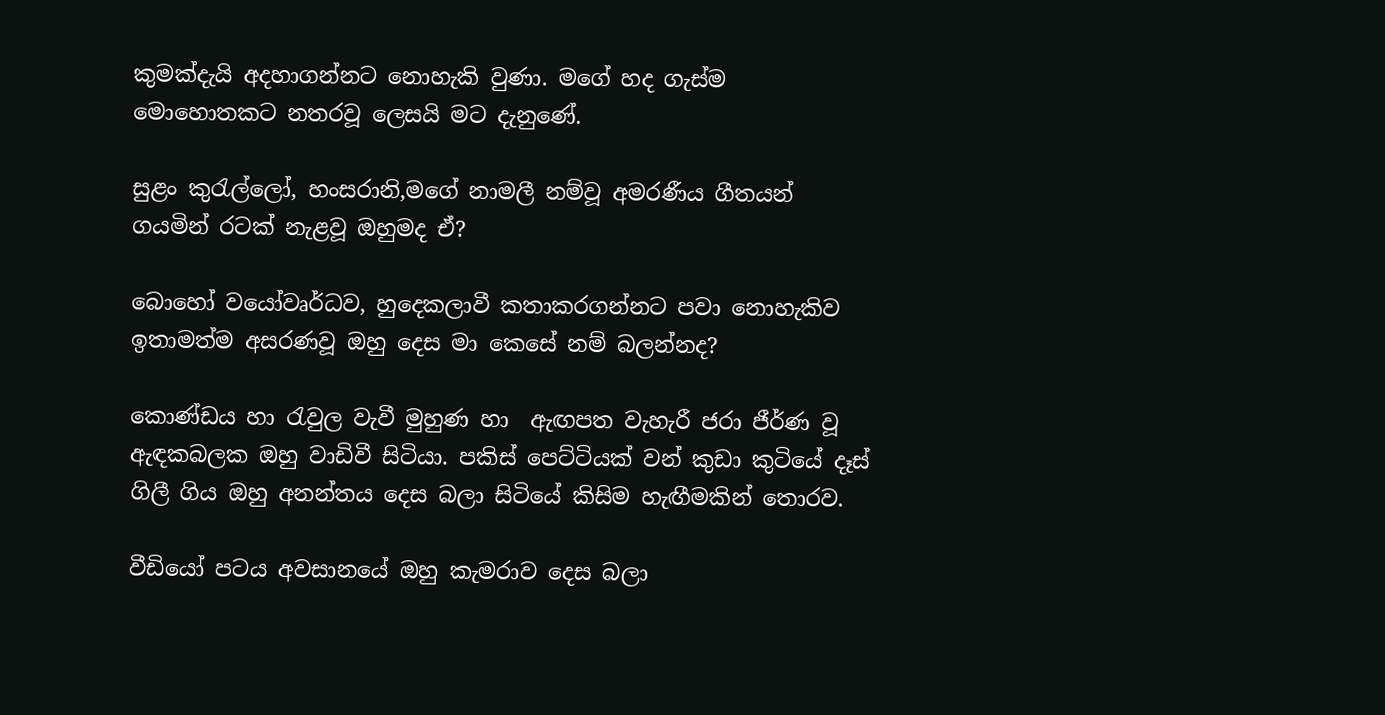කුමක්දැයි අදහාගන්නට නොහැකි වුණා. මගේ හද ගැස්ම මොහොතකට නතරවූ ලෙසයි මට දැනුණේ.

සුළං කුරැල්ලෝ, හංසරානි,මගේ නාමලී නම්වූ අමරණීය ගීතයන් ගයමින් රටක් නැළවූ ඔහුමද ඒ?

බොහෝ වයෝවෘර්ධව, හුදෙකලාවී කතාකරගන්නට පවා නොහැකිව ඉතාමත්ම අසරණවූ ඔහු දෙස මා කෙසේ නම් බලන්නද?

කොණ්ඩය හා රැවුල වැවී මුහුණ හා  ඇඟපත වැහැරී ජරා ජීර්ණ වූ ඇඳකබලක ඔහු වාඩිවී සිටියා. පකිස් පෙට්ටියක් වන් කුඩා කුටියේ දෑස් ගිලී ගිය ඔහු අනන්තය දෙස බලා සිටියේ කිසිම හැඟීමකින් තොරව.

වීඩියෝ පටය අවසානයේ ඔහු කැමරාව දෙස බලා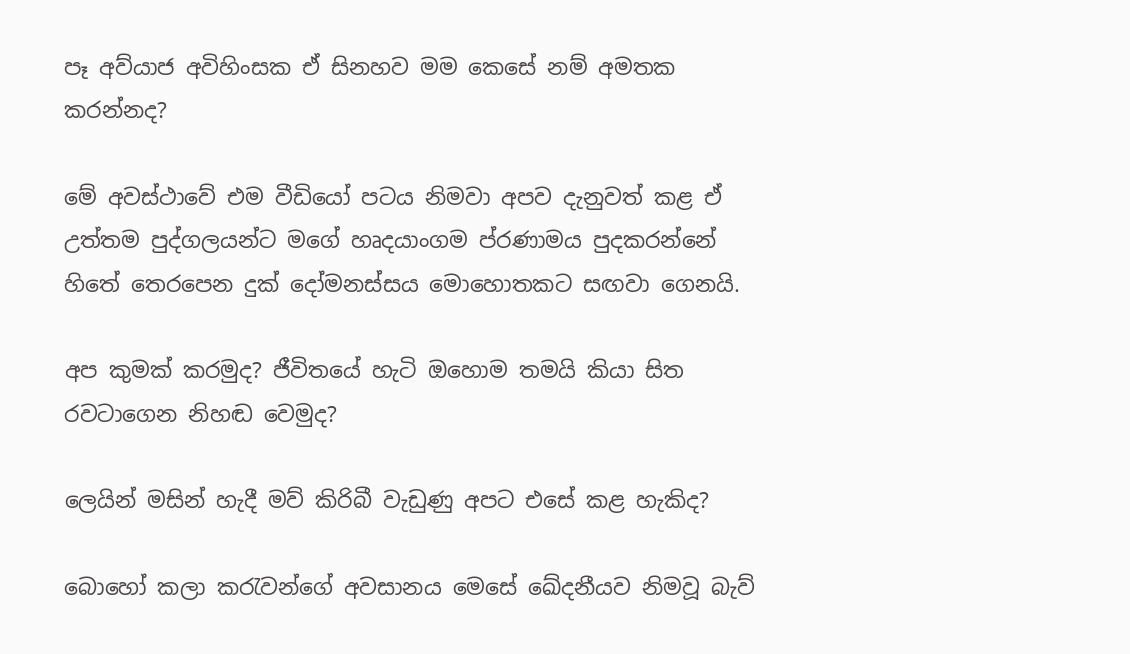පෑ අව්යාජ අවිහිංසක ඒ සිනහව මම කෙසේ නම් අමතක කරන්නද?

මේ අවස්ථාවේ එම වීඩියෝ පටය නිමවා අපව දැනුවත් කළ ඒ උත්තම පුද්ගලයන්ට මගේ හෘදයාංගම ප්රණාමය පුදකරන්නේ හිතේ තෙරපෙන දුක් දෝමනස්සය මොහොතකට සඟවා ගෙනයි.

අප කුමක් කරමුද? ජීවිතයේ හැටි ඔහොම තමයි කියා සිත රවටාගෙන නිහඬ වෙමුද?

ලෙයින් මසින් හැදී මව් කිරිබී වැඩුණු අපට එසේ කළ හැකිද?

බොහෝ කලා කරැවන්ගේ අවසානය මෙසේ ඛේදනීයව නිමවූ බැව්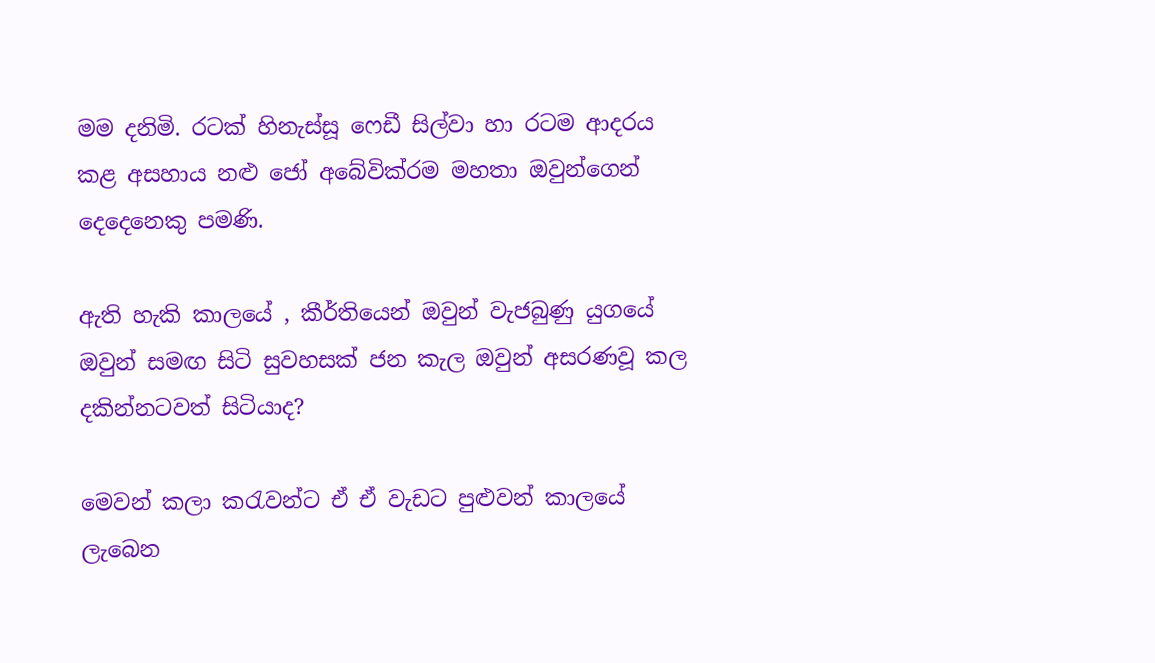මම දනිමි. රටක් හිනැස්සූ ෆෙඩී සිල්වා හා රටම ආදරය කළ අසහාය නළු ජෝ අබේවික්රම මහතා ඔවුන්ගෙන් දෙදෙනෙකු පමණි.

ඇති හැකි කාලයේ , කීර්තියෙන් ඔවුන් වැජබුණු යුගයේ ඔවුන් සමඟ සිටි සුවහසක් ජන කැල ඔවුන් අසරණවූ කල දකින්නටවත් සිටියාද?

මෙවන් කලා කරැවන්ට ඒ ඒ වැඩට පුළුවන් කාලයේ ලැබෙන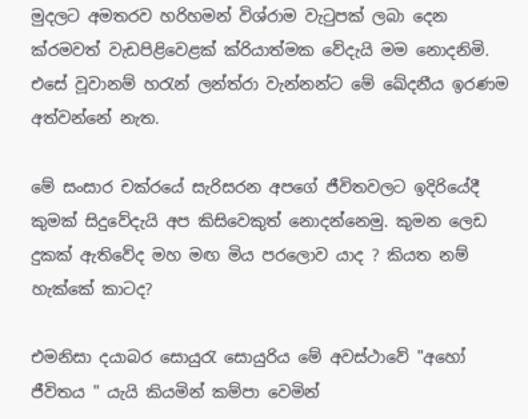මුදලට අමතරව හරිහමන් විශ්රාම වැටුපක් ලබා දෙන ක්රමවත් වැඩපිළිවෙළක් ක්රියාත්මක වේදැයි මම නොදනිමි. එසේ වූවානම් හරැන් ලන්ත්රා වැන්නන්ට මේ ඛේදනීය ඉරණම අත්වන්නේ නැත.

මේ සංසාර චක්රයේ සැරිසරන අපගේ ජීවිතවලට ඉදිරියේදී කුමක් සිදුවේදැයි අප කිසිවෙකුත් නොදන්නෙමු. කුමන ලෙඩ දුකක් ඇතිවේද මහ මඟ මිය පරලොව යාද ? කියත නම් හැක්කේ කාටද?

එමනිසා දයාබර සොයුරැ සොයුරිය මේ අවස්ථාවේ "අහෝ ජීවිතය " යැයි කියමින් කම්පා වෙමින්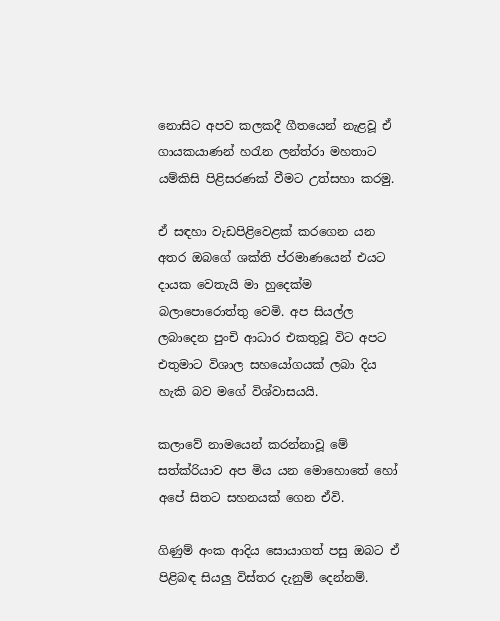නොසිට අපව කලකදී ගීතයෙන් නැළවූ ඒ ගායකයාණන් හරැන ලන්ත්රා මහතාට යම්කිසි පිළිසරණක් වීමට උත්සහා කරමු.

ඒ සඳහා වැඩපිළිවෙළක් කරගෙන යන අතර ඔබගේ ශක්ති ප්රමාණයෙන් එයට දායක වෙතැයි මා හුදෙක්ම බලාපොරොත්තු වෙමි. අප සියල්ල ලබාදෙන පුංචි ආධාර එකතුවූ විට අපට එතුමාට විශාල සහයෝගයක් ලබා දිය හැකි බව මගේ විශ්වාසයයි.

කලාවේ නාමයෙන් කරන්නාවූ මේ සත්ක්රියාව අප මිය යන මොහොතේ හෝ අපේ සිතට සහනයක් ගෙන ඒවි.

ගිණුම් අංක ආදිය සොයාගත් පසු ඔබට ඒ පිළිබඳ සියලු විස්තර දැනුම් දෙන්නම්.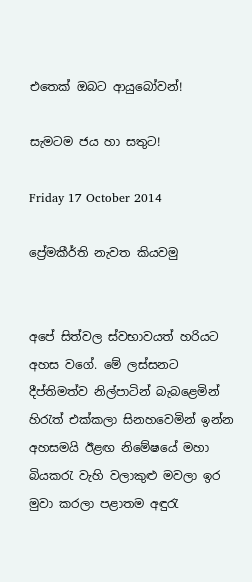එතෙක් ඔබට ආයුබෝවන්!

සැමටම ජය හා සතුට!

Friday 17 October 2014

ප්‍රේමකීර්ති නැවත කියවමු


අපේ සිත්වල ස්වභාවයත් හරියට අහස වගේ. මේ ලස්සනට දීප්තිමත්ව නිල්පාටින් බැබළෙමින් හිරැත් එක්කලා සිනහවෙමින් ඉන්න අහසමයි ඊළඟ නිමේෂයේ මහා බියකරැ වැහි වලාකුළු මවලා ඉර මුවා කරලා පළාතම අඳුරැ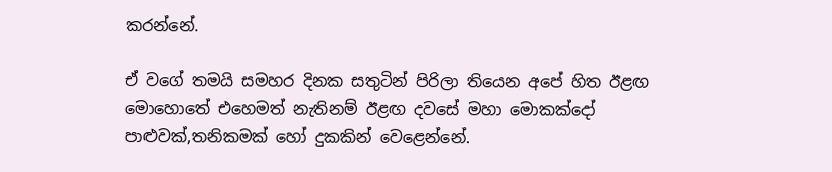කරන්නේ.

ඒ වගේ තමයි සමහර දිනක සතුටින් පිරිලා තියෙන අපේ හිත ඊළඟ මොහොතේ එහෙමත් නැතිනම් ඊළඟ දවසේ මහා මොකක්දෝ පාළුවක්,තනිකමක් හෝ දුකකින් වෙළෙන්නේ.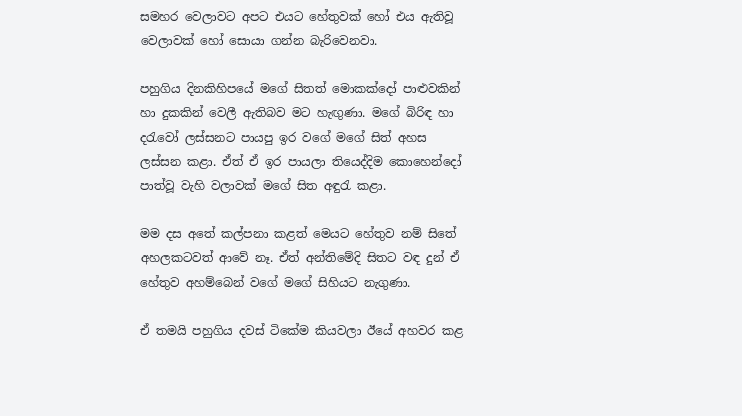සමහර වෙලාවට අපට එයට හේතුවක් හෝ එය ඇතිවූ වෙලාවක් හෝ සොයා ගන්න බැරිවෙනවා.

පහුගිය දිනකිහිපයේ මගේ සිතත් මොකක්දෝ පාළුවකින් හා දුකකින් වෙලී ඇතිබව මට හැඟුණා. මගේ බිරිඳ හා දරැවෝ ලස්සනට පායපු ඉර වගේ මගේ සිත් අහස ලස්සන කළා. ඒත් ඒ ඉර පායලා තියෙද්දිම කොහෙන්දෝ පාත්වූ වැහි වලාවක් මගේ සිත අඳුරැ කළා.

මම දස අතේ කල්පනා කළත් මෙයට හේතුව නම් සිතේ අහලකටවත් ආවේ නෑ. ඒත් අන්තිමේදි සිතට වඳ දුන් ඒ හේතුව අහම්බෙන් වගේ මගේ සිහියට නැගුණා.

ඒ තමයි පහුගිය දවස් ටිකේම කියවලා ඊයේ අහවර කළ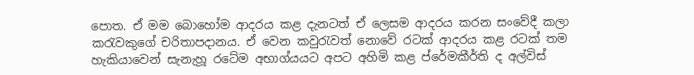පොත. ඒ මම බොහෝම ආදරය කළ දැනටත් ඒ ලෙසම ආදරය කරන සංවේදී කලා කරැවකුගේ චරිතාපදානය. ඒ වෙන කවුරැවත් නොවේ රටක් ආදරය කළ රටක් තම හැකියාවෙන් සැනැහූ රටේම අභාග්යයට අපට අහිමි කළ ප්රේමකීර්ති ද අල්විස්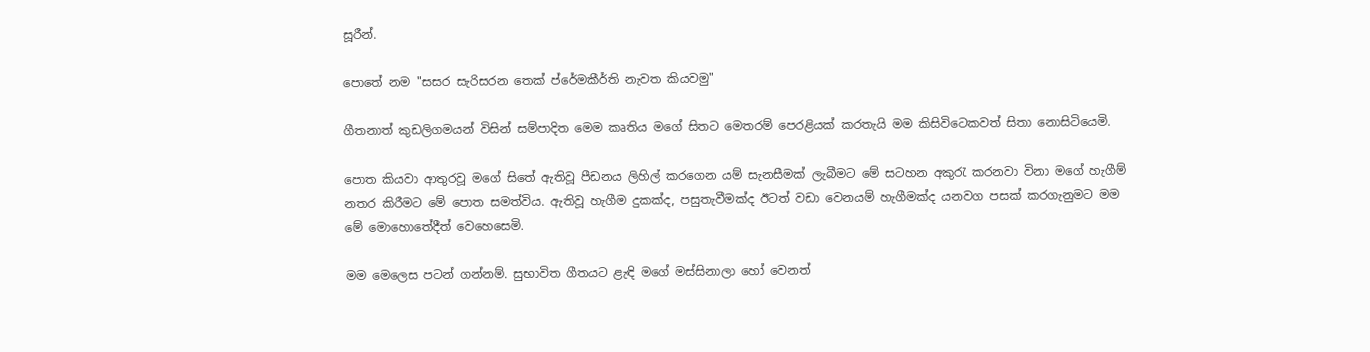සූරීන්.

පොතේ නම "සසර සැරිසරන තෙක් ප්රේමකීර්ති නැවත කියවමු"

ගීතනාත් කුඩලිගමයන් විසින් සම්පාදිත මෙම කෘතිය මගේ සිතට මෙතරම් පෙරළියක් කරතැයි මම කිසිවිටෙකවත් සිතා නොසිටියෙමි.

පොත කියවා ආතුරවූ මගේ සිතේ ඇතිවූ පීඩනය ලිහිල් කරගෙන යම් සැනසීමක් ලැබීමට මේ සටහන අකුරැ කරනවා විනා මගේ හැගීම් නතර කිරීමට මේ පොත සමත්විය. ඇතිවූ හැගීම දුකක්ද, පසුතැවීමක්ද ඊටත් වඩා වෙනයම් හැගීමක්ද යනවග පසක් කරගැනුමට මම මේ මොහොතේදීත් වෙහෙසෙමි.

මම මෙලෙස පටන් ගන්නම්. සුභාවිත ගීතයට ළැඳි මගේ මස්සිනාලා හෝ වෙනත්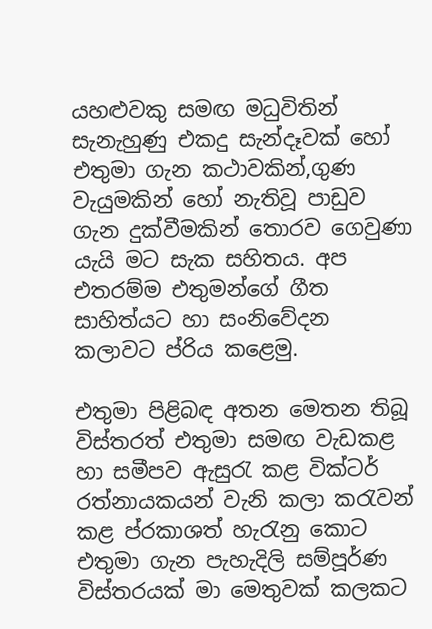යහළුවකු සමඟ මධුවිතින් සැනැහුණු එකදු සැන්දෑවක් හෝ එතුමා ගැන කථාවකින්,ගුණ වැයුමකින් හෝ නැතිවූ පාඩුව ගැන දුක්වීමකින් තොරව ගෙවුණා යැයි මට සැක සහිතය. අප එතරම්ම එතුමන්ගේ ගීත සාහිත්යට හා සංනිවේදන කලාවට ප්රිය කළෙමු.

එතුමා පිළිබඳ අතන මෙතන තිබූ විස්තරත් එතුමා සමඟ වැඩකළ හා සමීපව ඇසුරැ කළ වික්ටර් රත්නායකයන් වැනි කලා කරැවන් කළ ප්රකාශත් හැරැනු කොට එතුමා ගැන පැහැදිලි සම්පූර්ණ විස්තරයක් මා මෙතුවක් කලකට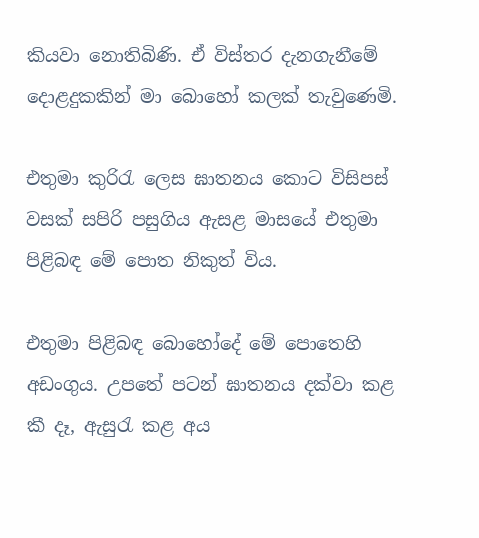කියවා නොතිබිණි. ඒ විස්තර දැනගැනීමේ දොළදුකකින් මා බොහෝ කලක් තැවුණෙමි.

එතුමා කුරිරැ ලෙස ඝාතනය කොට විසිපස් වසක් සපිරි පසුගිය ඇසළ මාසයේ එතුමා පිළිබඳ මේ පොත නිකුත් විය.

එතුමා පිළිබඳ බොහෝදේ මේ පොතෙහි අඩංගුය. උපතේ පටන් ඝාතනය දක්වා කළ කී දෑ, ඇසුරැ කළ අය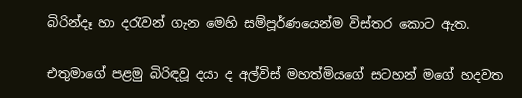බිරින්දෑ හා දරැවන් ගැන මෙහි සම්පූර්ණයෙන්ම විස්තර කොට ඇත.

එතුමාගේ පළමු බිරිඳවූ දයා ද අල්විස් මහත්මියගේ සටහන් මගේ හදවත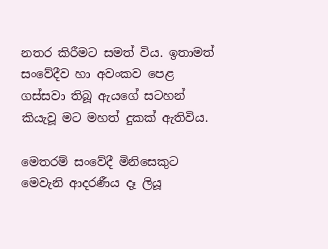නතර කිරීමට සමත් විය. ඉතාමත් සංවේදීව හා අවංකව පෙළ ගස්සවා තිබූ ඇයගේ සටහන් කියැවූ මට මහත් දුකක් ඇතිවිය.

මෙතරම් සංවේදී මිනිසෙකුට මෙවැනි ආදරණීය දෑ ලියූ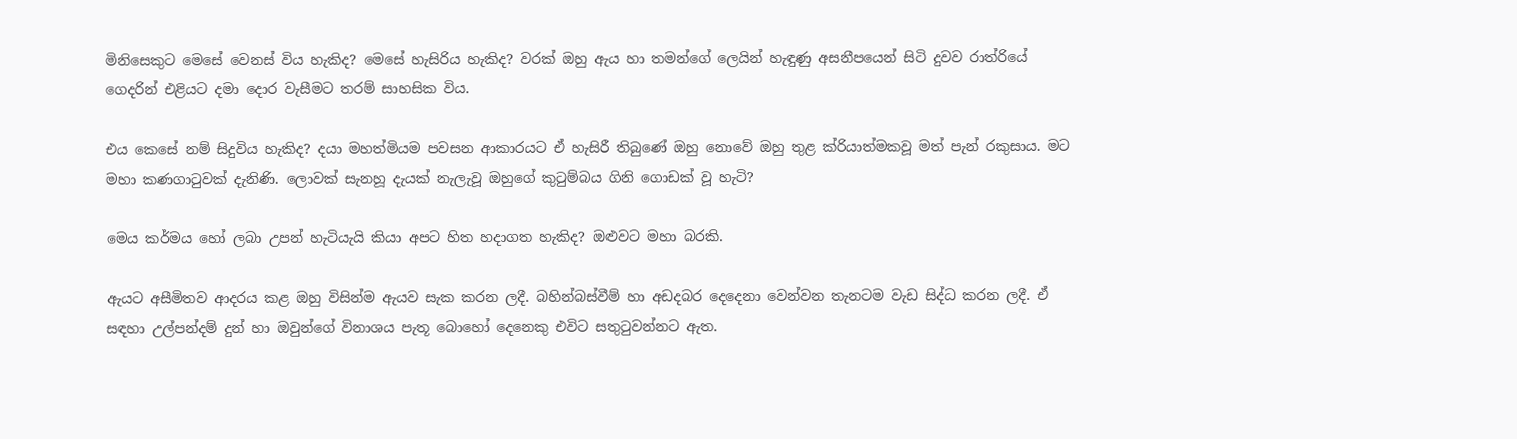මිනිසෙකුට මෙසේ වෙනස් විය හැකිද? මෙසේ හැසිරිය හැකිද? වරක් ඔහු ඇය හා තමන්ගේ ලෙයින් හැඳුණු අසනීපයෙන් සිටි දුවව රාත්රියේ ගෙදරින් එළියට දමා දොර වැසීමට තරම් සාහසික විය.

එය කෙසේ නම් සිදුවිය හැකිද? දයා මහත්මියම පවසන ආකාරයට ඒ හැසිරී තිබුණේ ඔහු නොවේ ඔහු තුළ ක්රියාත්මකවූ මත් පැන් රකුසාය. මට මහා කණගාටුවක් දැනිණි. ලොවක් සැනහූ දැයක් නැලැවූ ඔහුගේ කුටුම්බය ගිනි ගොඩක් වූ හැටි?

මෙය කර්මය හෝ ලබා උපන් හැටියැයි කියා අපට හිත හදාගත හැකිද? ඔළුවට මහා බරකි.

ඇයට අසීමිතව ආදරය කළ ඔහු විසින්ම ඇයව සැක කරන ලදී. බහින්බස්වීම් හා අඩදබර දෙදෙනා වෙන්වන තැනටම වැඩ සිද්ධ කරන ලදී. ඒ සඳහා උල්පන්දම් දුන් හා ඔවුන්ගේ විනාශය පැතූ බොහෝ දෙනෙකු එවිට සතුටුවන්නට ඇත.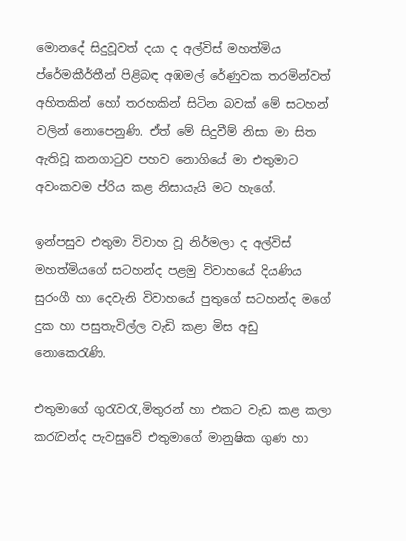මොනදේ සිදුවූවත් දයා ද අල්විස් මහත්මිය ප්රේමකීර්තීන් පිළිබඳ අඹමල් රේණුවක තරමින්වත් අහිතකින් හෝ තරහකින් සිටින බවක් මේ සටහන් වලින් නොපෙනුණි. ඒත් මේ සිදුවීම් නිසා මා සිත ඇතිවූ කනගාටුව පහව නොගියේ මා එතුමාට අවංකවම ප්රිය කළ නිසායැයි මට හැගේ.

ඉන්පසුව එතුමා විවාහ වූ නිර්මලා ද අල්විස් මහත්මියගේ සටහන්ද පළමු විවාහයේ දියණිය සුරංගී හා දෙවැනි විවාහයේ පුතුගේ සටහන්ද මගේ දුක හා පසුතැවිල්ල වැඩි කළා මිස අඩු නොකෙරැණි.

එතුමාගේ ගුරැවරැ,මිතුරන් හා එකට වැඩ කළ කලා කරැවන්ද පැවසුවේ එතුමාගේ මානුෂික ගුණ හා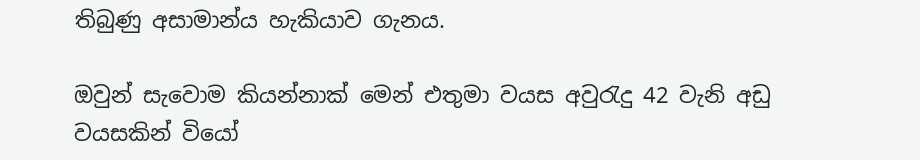තිබුණු අසාමාන්ය හැකියාව ගැනය.

ඔවුන් සැවොම කියන්නාක් මෙන් එතුමා වයස අවුරැදු 42 වැනි අඩු වයසකින් වියෝ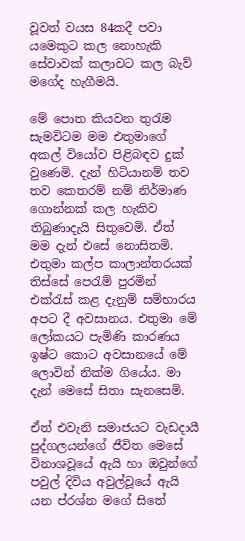වූවත් වයස 84කදී පවා යමෙකුට කල නොහැකි සේවාවක් කලාවට කල බැව් මගේද හැගීමයි.

මේ පොත කියවන තුරැම සැමවිටම මම එතුමාගේ අකල් වියෝව පිළිබඳව දුක් වුණෙමි. දැන් හිටියානම් තව තව කෙතරම් නම් නිර්මාණ ගොන්නක් කල හැකිව තිබුණාදැයි සිතුවෙමි. ඒත් මම දැන් එසේ නොසිතමි. එතුමා කල්ප කාලාන්තරයක් තිස්සේ පෙරැම් පුරමින් එක්රැස් කළ දැනුම් සම්භාරය අපට දී අවසානය. එතුමා මේ ලෝකයට පැමිණි කාරණය ඉෂ්ට කොට අවසානයේ මේ ලොවින් නික්ම ගියේය. මා දැන් මෙසේ සිතා සැනසෙමි.

ඒත් එවැනි සමාජයට වැඩදායී පුද්ගලයන්ගේ ජීවිත මෙසේ විනාශවූයේ ඇයි හා ඔවුන්ගේ පවුල් දිවිය අවුල්වූයේ ඇයි යන ප්රශ්න මගේ සිතේ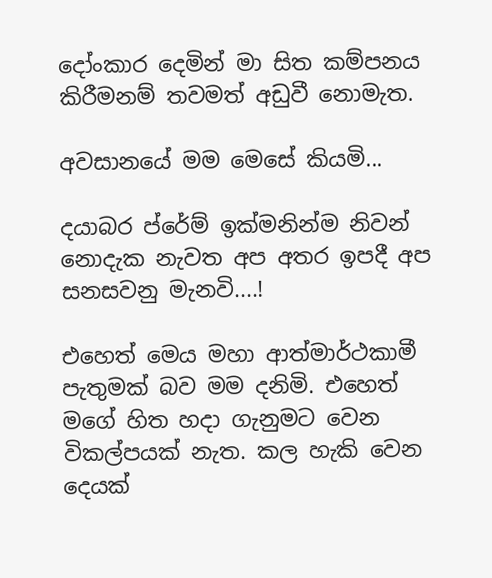දෝංකාර දෙමින් මා සිත කම්පනය කිරීමනම් තවමත් අඩුවී නොමැත.

අවසානයේ මම මෙසේ කියමි...

දයාබර ප්රේම් ඉක්මනින්ම නිවන් නොදැක නැවත අප අතර ඉපදී අප සනසවනු මැනවි....!

එහෙත් මෙය මහා ආත්මාර්ථකාමී පැතුමක් බව මම දනිමි. එහෙත් මගේ හිත හදා ගැනුමට වෙන විකල්පයක් නැත. කල හැකි වෙන දෙයක්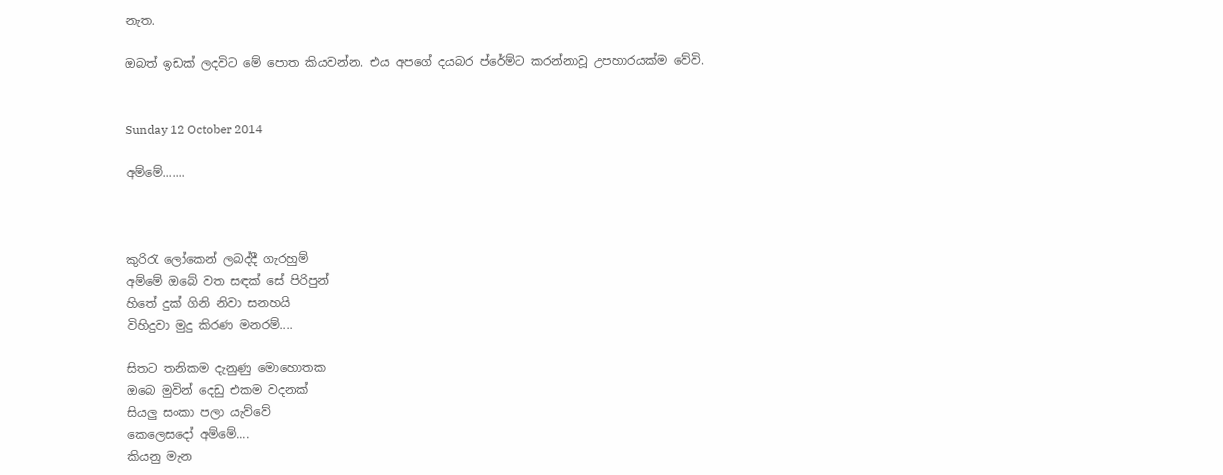නැත.

ඔබත් ඉඩක් ලදවිට මේ පොත කියවන්න. එය අපගේ දයබර ප්රේම්ට කරන්නාවූ උපහාරයක්ම වේවි.


Sunday 12 October 2014

අම්මේ.......



කුරිරැ ලෝකෙන් ලබද්දී ගැරහුම්
අම්මේ ඔබේ වත සඳක් සේ පිරිපුන්
හිතේ දුක් ගිනි නිවා සනහයි
විහිදුවා මුදු කිරණ මනරම්....

සිතට තනිකම දැනුණු මොහොතක
ඔබෙ මුවින් දෙඩු එකම වදනක්
සියලු සංකා පලා යැව්වේ
කෙලෙසදෝ අම්මේ....
කියනු මැන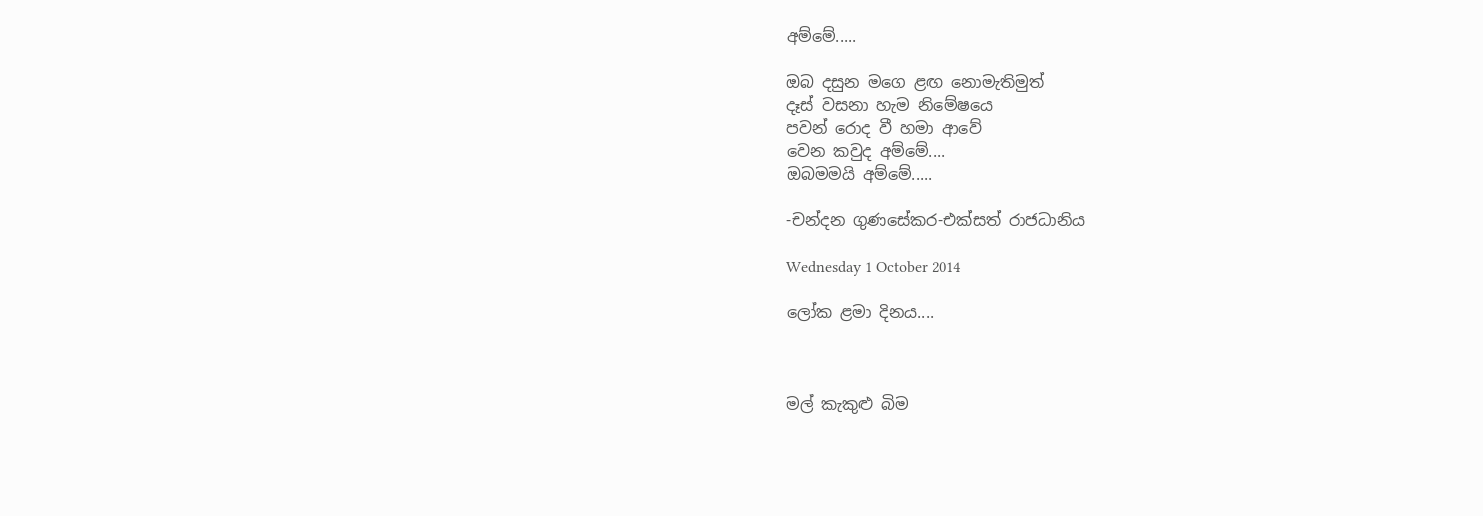අම්මේ.....

ඔබ දසුන මගෙ ළඟ නොමැතිමුත්
දෑස් වසනා හැම නිමේෂයෙ
පවන් රොද වී හමා ආවේ
වෙන කවුද අම්මේ....
ඔබමමයි අම්මේ.....

-චන්දන ගුණසේකර-එක්සත් රාජධානිය

Wednesday 1 October 2014

ලෝක ළමා දිනය....



මල් කැකුළු බිම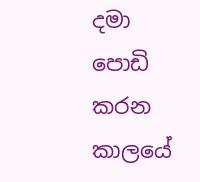දමා
පොඩි කරන කාලයේ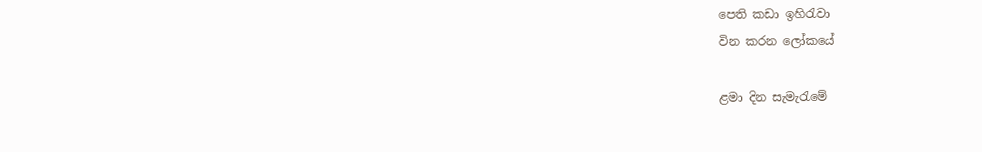පෙති කඩා ඉහිරැවා
වින කරන ලෝකයේ

ළමා දින සැමැරැමේ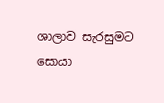ශාලාව සැරසුමට
සොයා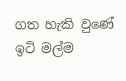ගත හැකි වුණේ
ඉටි මල්ම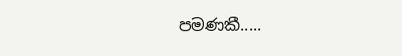පමණකී.....